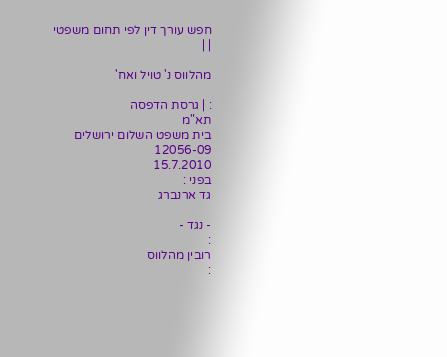חפש עורך דין לפי תחום משפטי
| |

מהלווס נ' טויל ואח'

: | גרסת הדפסה
תא"מ
בית משפט השלום ירושלים
12056-09
15.7.2010
בפני :
גד ארנברג

- נגד -
:
רובין מהלווס
: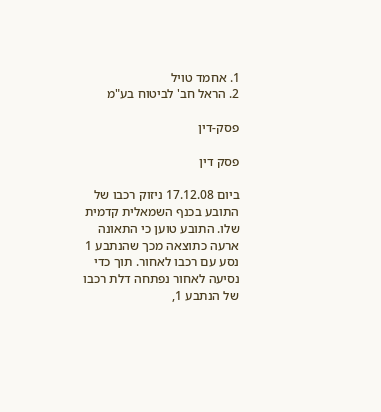1. אחמד טויל
2. הראל חב' לביטוח בע"מ

פסק-דין

פסק דין

ביום 17.12.08 ניזוק רכבו של התובע בכנף השמאלית קדמית שלו. התובע טוען כי התאונה ארעה כתוצאה מכך שהנתבע 1 נסע עם רכבו לאחור. תוך כדי נסיעה לאחור נפתחה דלת רכבו של הנתבע 1,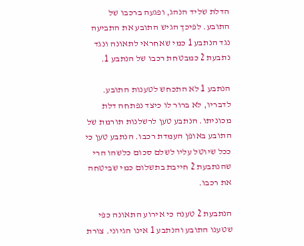הדלת שליד הנהג, ופגעה ברכבו של התובע. לפיכך הגיש התובע את התביעה נגד הנתבע 1 כמי שאחראי לתאונה ונגד נתבעת 2 כמבטחת רכבו של הנתבע 1.

הנתבע 1 לא התכחש לטענות התובע. לדבריו, לא ברור לו כיצד נפתחה דלת מכוניתו. הנתבע טען לרשלנות תורמת של התובע באופן העמדת רכבו. הנתבע טען כי ככל שיוטל עליו לשלם סכום כלשהו הרי שהנתבעת 2 חייבת בתשלום כמי שביטחה את רכבו.

הנתבעת 2 טענה כי אירוע התאונה כפי שטענו התובע והנתבע 1 אינו הגיוני. צורת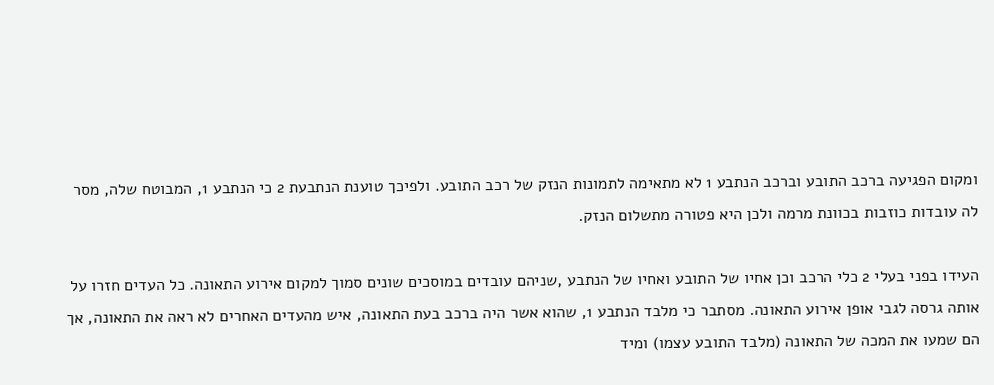ומקום הפגיעה ברכב התובע וברכב הנתבע 1 לא מתאימה לתמונות הנזק של רכב התובע. ולפיכך טוענת הנתבעת 2 כי הנתבע 1, המבוטח שלה, מסר לה עובדות כוזבות בכוונת מרמה ולכן היא פטורה מתשלום הנזק.

העידו בפני בעלי 2 כלי הרכב וכן אחיו של התובע ואחיו של הנתבע ,שניהם עובדים במוסכים שונים סמוך למקום אירוע התאונה. כל העדים חזרו על אותה גרסה לגבי אופן אירוע התאונה. מסתבר כי מלבד הנתבע 1, שהוא אשר היה ברכב בעת התאונה, איש מהעדים האחרים לא ראה את התאונה, אך הם שמעו את המכה של התאונה (מלבד התובע עצמו) ומיד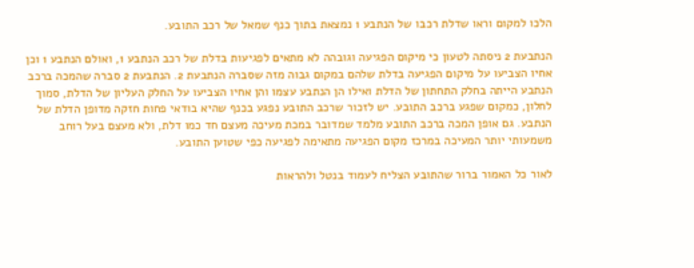הלכו למקום וראו שדלת רכבו של הנתבע 1 נמצאת בתוך כנף שמאל של רכב התובע.

הנתבעת 2 ניסתה לטעון כי מיקום הפגיעה וגובהה לא מתאים לפגיעות בדלת של רכב הנתבע 1, ואולם הנתבע 1 וכן אחיו הצביעו על מיקום הפגיעה בדלת שלהם במקום גבוה מזה שסברה הנתבעת 2. הנתבעת 2 סברה שהמכה ברכב הנתבע הייתה בחלק התחתון של הדלת ואילו הן הנתבע עצמו והן אחיו הצביעו על החלק העליון של הדלת, סמוך לחלון, כמקום שפגע ברכב התובע. יש לזכור שרכב התובע נפגע בכנף שהיא בודאי פחות חזקה מדופן הדלת של הנתבע. גם אופן המכה ברכב התובע מלמד שמדובר במכת מעיכה מעצם חד כמו דלת, ולא מעצם בעל רוחב משמעותי יותר המעיכה במרכז מקום הפגיעה מתאימה לפגיעה כפי שטוען התובע.

לאור כל האמור ברור שהתובע הצליח לעמוד בנטל ולהראות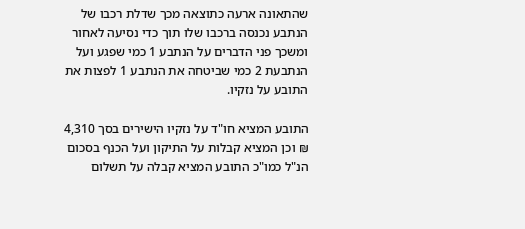שהתאונה ארעה כתוצאה מכך שדלת רכבו של הנתבע נכנסה ברכבו שלו תוך כדי נסיעה לאחור ומשכך פני הדברים על הנתבע 1 כמי שפגע ועל הנתבעת 2 כמי שביטחה את הנתבע 1 לפצות את התובע על נזקיו.

התובע המציא חו"ד על נזקיו הישירים בסך 4,310 ₪ וכן המציא קבלות על התיקון ועל הכנף בסכום הנ"ל כמו"כ התובע המציא קבלה על תשלום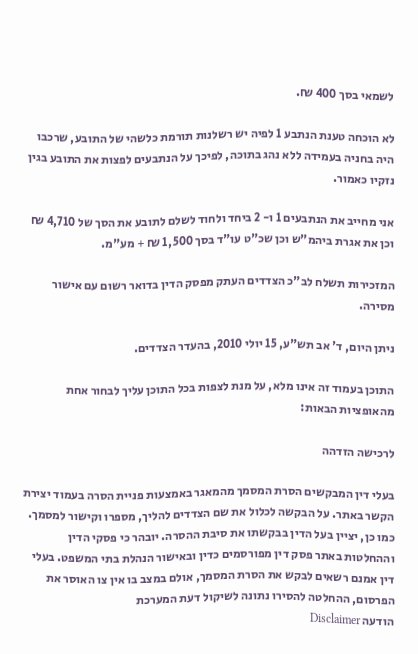לשמאי בסך 400 ₪.

לא הוכחה טענת הנתבע 1 לפיה יש רשלנות תורמת כלשהי של התובע, שרכבו היה בחניה בעמידה ללא נהג בתוכה, לפיכך על הנתבעים לפצות את התובע בגין נזקיו כאמור.

אני מחייב את הנתבעים 1 ו- 2 ביחד ולחוד לשלם לתובע את הסך של 4,710 ₪ וכן את אגרת ביהמ"ש וכן שכ"ט עו"ד בסך 1,500 ₪ + מע"מ.

המזכירות תשלח לב"כ הצדדים העתק מפסק הדין בדואר רשום עם אישור מסירה.

ניתן היום, ד' אב תש"ע, 15 יולי 2010, בהעדר הצדדים.

התוכן בעמוד זה אינו מלא, על מנת לצפות בכל התוכן עליך לבחור אחת מהאופציות הבאות:

לרכישה הזדהה

בעלי דין המבקשים הסרת המסמך מהמאגר באמצעות פניית הסרה בעמוד יצירת הקשר באתר. על הבקשה לכלול את שם הצדדים להליך, מספרו וקישור למסמך. כמו כן, יציין בעל הדין בבקשתו את סיבת ההסרה. יובהר כי פסקי הדין וההחלטות באתר פסק דין מפורסמים כדין ובאישור הנהלת בתי המשפט. בעלי דין אמנם רשאים לבקש את הסרת המסמך, אולם במצב בו אין צו האוסר את הפרסום, ההחלטה להסירו נתונה לשיקול דעת המערכת
הודעה Disclaimer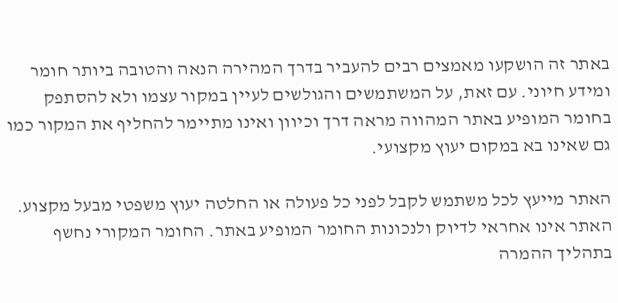באתר זה הושקעו מאמצים רבים להעביר בדרך המהירה הנאה והטובה ביותר חומר ומידע חיוני. עם זאת, על המשתמשים והגולשים לעיין במקור עצמו ולא להסתפק בחומר המופיע באתר המהווה מראה דרך וכיוון ואינו מתיימר להחליף את המקור כמו גם שאינו בא במקום יעוץ מקצועי.

האתר מייעץ לכל משתמש לקבל לפני כל פעולה או החלטה יעוץ משפטי מבעל מקצוע. האתר אינו אחראי לדיוק ולנכונות החומר המופיע באתר. החומר המקורי נחשף בתהליך ההמרה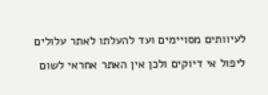לעיוותים מסויימים ועד להעלתו לאתר עלולים ליפול אי דיוקים ולכן אין האתר אחראי לשום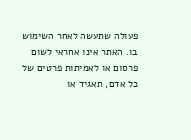פעולה שתעשה לאחר השימוש בו. האתר אינו אחראי לשום פרסום או לאמיתות פרטים של כל אדם, תאגיד או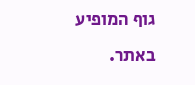גוף המופיע באתר.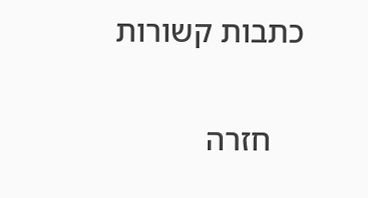כתבות קשורות

    חזרה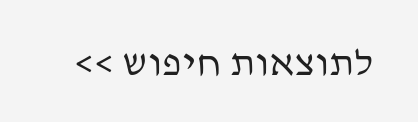לתוצאות חיפוש >>